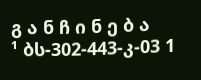გ ა ნ ჩ ი ნ ე ბ ა
¹ ბს-302-443-კ-03 1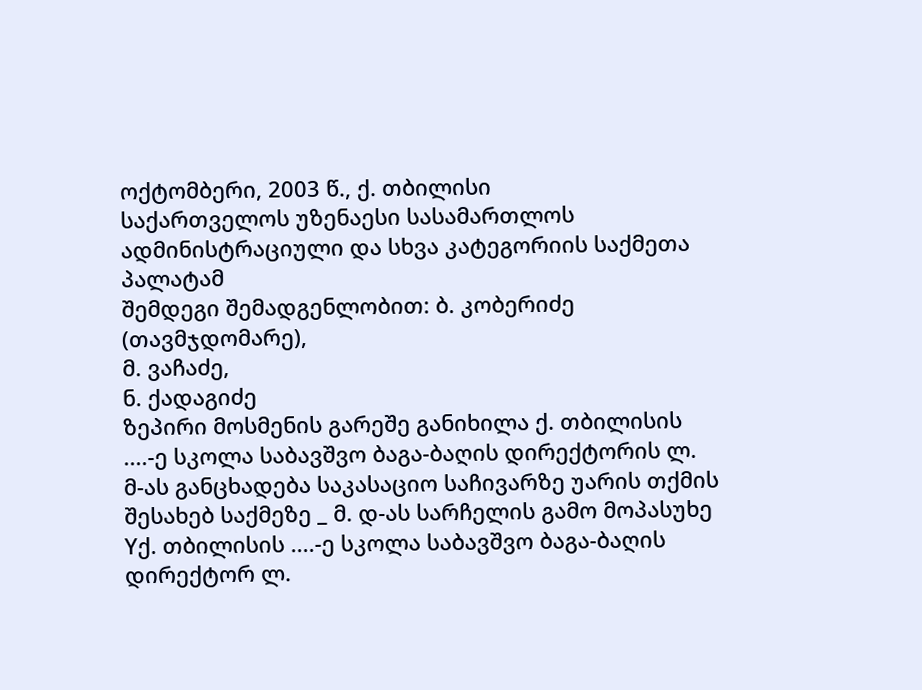ოქტომბერი, 2003 წ., ქ. თბილისი
საქართველოს უზენაესი სასამართლოს ადმინისტრაციული და სხვა კატეგორიის საქმეთა პალატამ
შემდეგი შემადგენლობით: ბ. კობერიძე (თავმჯდომარე),
მ. ვაჩაძე,
ნ. ქადაგიძე
ზეპირი მოსმენის გარეშე განიხილა ქ. თბილისის ....-ე სკოლა საბავშვო ბაგა-ბაღის დირექტორის ლ. მ-ას განცხადება საკასაციო საჩივარზე უარის თქმის შესახებ საქმეზე _ მ. დ-ას სარჩელის გამო მოპასუხე Yქ. თბილისის ....-ე სკოლა საბავშვო ბაგა-ბაღის დირექტორ ლ.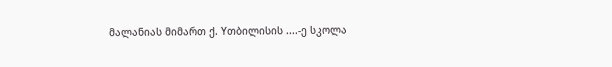მალანიას მიმართ ქ. Yთბილისის ....-ე სკოლა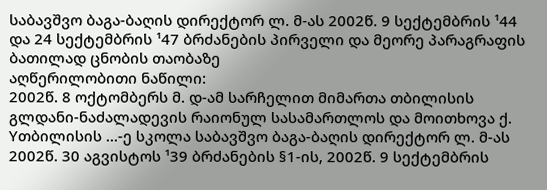საბავშვო ბაგა-ბაღის დირექტორ ლ. მ-ას 2002წ. 9 სექტემბრის ¹44 და 24 სექტემბრის ¹47 ბრძანების პირველი და მეორე პარაგრაფის ბათილად ცნობის თაობაზე
აღწერილობითი ნაწილი:
2002წ. 8 ოქტომბერს მ. დ-ამ სარჩელით მიმართა თბილისის გლდანი-ნაძალადევის რაიონულ სასამართლოს და მოითხოვა ქ. Yთბილისის ...-ე სკოლა საბავშვო ბაგა-ბაღის დირექტორ ლ. მ-ას 2002წ. 30 აგვისტოს ¹39 ბრძანების §1-ის, 2002წ. 9 სექტემბრის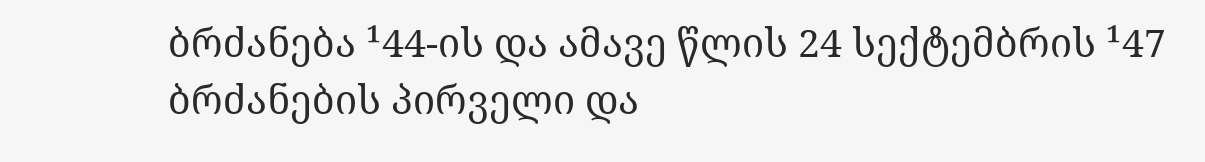ბრძანება ¹44-ის და ამავე წლის 24 სექტემბრის ¹47 ბრძანების პირველი და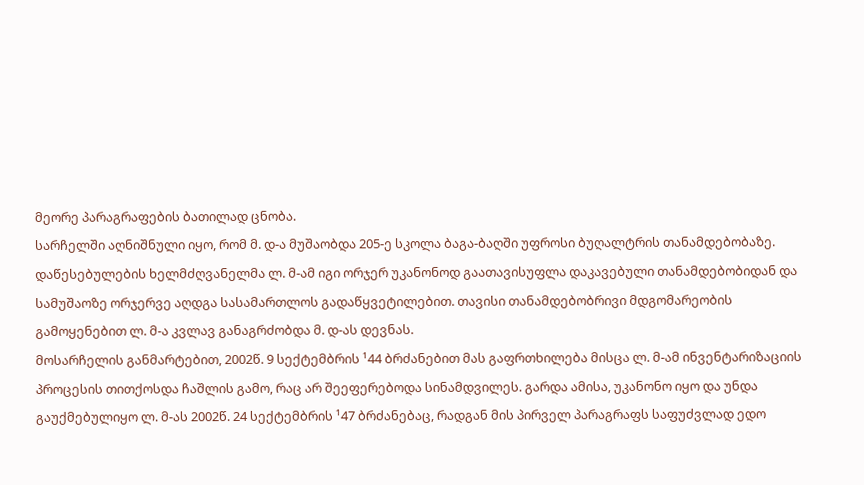მეორე პარაგრაფების ბათილად ცნობა.
სარჩელში აღნიშნული იყო, რომ მ. დ-ა მუშაობდა 205-ე სკოლა ბაგა-ბაღში უფროსი ბუღალტრის თანამდებობაზე. დაწესებულების ხელმძღვანელმა ლ. მ-ამ იგი ორჯერ უკანონოდ გაათავისუფლა დაკავებული თანამდებობიდან და სამუშაოზე ორჯერვე აღდგა სასამართლოს გადაწყვეტილებით. თავისი თანამდებობრივი მდგომარეობის გამოყენებით ლ. მ-ა კვლავ განაგრძობდა მ. დ-ას დევნას.
მოსარჩელის განმარტებით, 2002წ. 9 სექტემბრის ¹44 ბრძანებით მას გაფრთხილება მისცა ლ. მ-ამ ინვენტარიზაციის პროცესის თითქოსდა ჩაშლის გამო, რაც არ შეეფერებოდა სინამდვილეს. გარდა ამისა, უკანონო იყო და უნდა გაუქმებულიყო ლ. მ-ას 2002წ. 24 სექტემბრის ¹47 ბრძანებაც, რადგან მის პირველ პარაგრაფს საფუძვლად ედო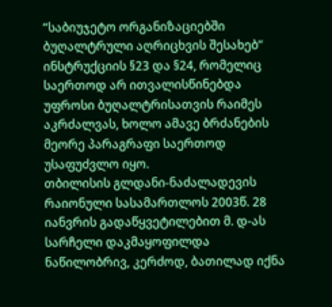“საბიუჯეტო ორგანიზაციებში ბუღალტრული აღრიცხვის შესახებ” ინსტრუქციის §23 და §24, რომელიც საერთოდ არ ითვალისწინებდა უფროსი ბუღალტრისათვის რაიმეს აკრძალვას, ხოლო ამავე ბრძანების მეორე პარაგრაფი საერთოდ უსაფუძვლო იყო.
თბილისის გლდანი-ნაძალადევის რაიონული სასამართლოს 2003წ. 28 იანვრის გადაწყვეტილებით მ. დ-ას სარჩელი დაკმაყოფილდა ნაწილობრივ, კერძოდ, ბათილად იქნა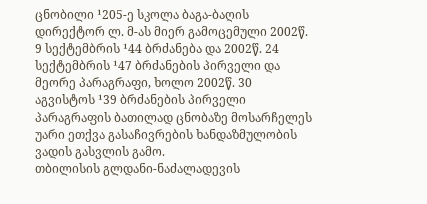ცნობილი ¹205-ე სკოლა ბაგა-ბაღის დირექტორ ლ. მ-ას მიერ გამოცემული 2002წ. 9 სექტემბრის ¹44 ბრძანება და 2002წ. 24 სექტემბრის ¹47 ბრძანების პირველი და მეორე პარაგრაფი, ხოლო 2002წ. 30 აგვისტოს ¹39 ბრძანების პირველი პარაგრაფის ბათილად ცნობაზე მოსარჩელეს უარი ეთქვა გასაჩივრების ხანდაზმულობის ვადის გასვლის გამო.
თბილისის გლდანი-ნაძალადევის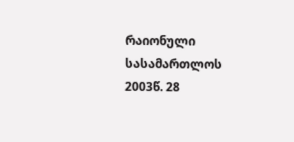რაიონული სასამართლოს 2003წ. 28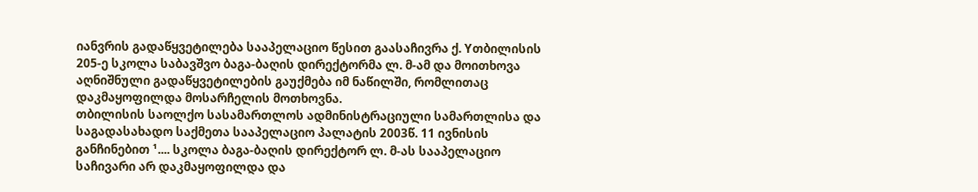იანვრის გადაწყვეტილება სააპელაციო წესით გაასაჩივრა ქ. Yთბილისის 205-ე სკოლა საბავშვო ბაგა-ბაღის დირექტორმა ლ. მ-ამ და მოითხოვა აღნიშნული გადაწყვეტილების გაუქმება იმ ნაწილში, რომლითაც დაკმაყოფილდა მოსარჩელის მოთხოვნა.
თბილისის საოლქო სასამართლოს ადმინისტრაციული სამართლისა და საგადასახადო საქმეთა სააპელაციო პალატის 2003წ. 11 ივნისის განჩინებით ¹.... სკოლა ბაგა-ბაღის დირექტორ ლ. მ-ას სააპელაციო საჩივარი არ დაკმაყოფილდა და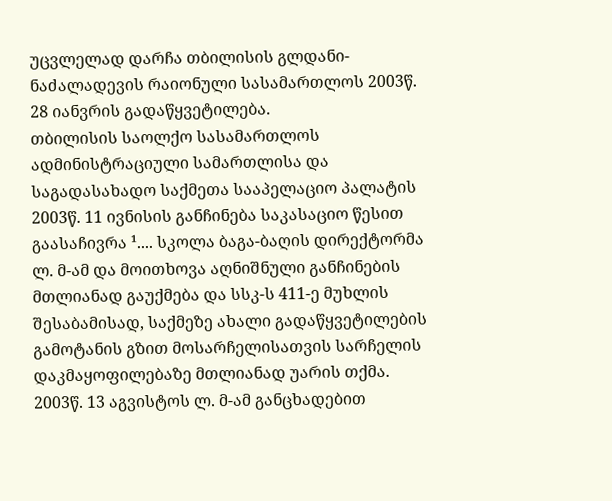უცვლელად დარჩა თბილისის გლდანი-ნაძალადევის რაიონული სასამართლოს 2003წ. 28 იანვრის გადაწყვეტილება.
თბილისის საოლქო სასამართლოს ადმინისტრაციული სამართლისა და საგადასახადო საქმეთა სააპელაციო პალატის 2003წ. 11 ივნისის განჩინება საკასაციო წესით გაასაჩივრა ¹.... სკოლა ბაგა-ბაღის დირექტორმა ლ. მ-ამ და მოითხოვა აღნიშნული განჩინების მთლიანად გაუქმება და სსკ-ს 411-ე მუხლის შესაბამისად, საქმეზე ახალი გადაწყვეტილების გამოტანის გზით მოსარჩელისათვის სარჩელის დაკმაყოფილებაზე მთლიანად უარის თქმა.
2003წ. 13 აგვისტოს ლ. მ-ამ განცხადებით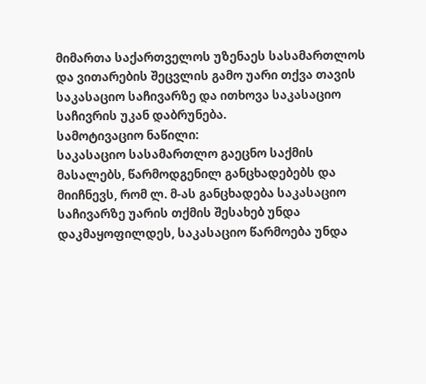მიმართა საქართველოს უზენაეს სასამართლოს და ვითარების შეცვლის გამო უარი თქვა თავის საკასაციო საჩივარზე და ითხოვა საკასაციო საჩივრის უკან დაბრუნება.
სამოტივაციო ნაწილი:
საკასაციო სასამართლო გაეცნო საქმის მასალებს, წარმოდგენილ განცხადებებს და მიიჩნევს, რომ ლ. მ-ას განცხადება საკასაციო საჩივარზე უარის თქმის შესახებ უნდა დაკმაყოფილდეს, საკასაციო წარმოება უნდა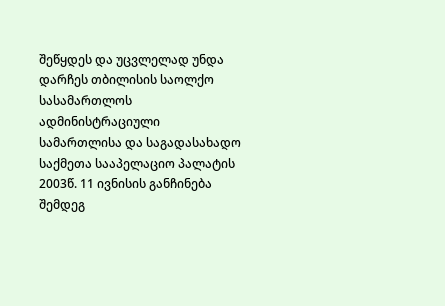შეწყდეს და უცვლელად უნდა დარჩეს თბილისის საოლქო სასამართლოს ადმინისტრაციული სამართლისა და საგადასახადო საქმეთა სააპელაციო პალატის 2003წ. 11 ივნისის განჩინება შემდეგ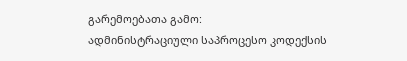გარემოებათა გამო:
ადმინისტრაციული საპროცესო კოდექსის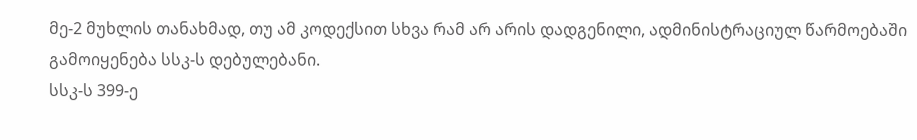მე-2 მუხლის თანახმად, თუ ამ კოდექსით სხვა რამ არ არის დადგენილი, ადმინისტრაციულ წარმოებაში გამოიყენება სსკ-ს დებულებანი.
სსკ-ს 399-ე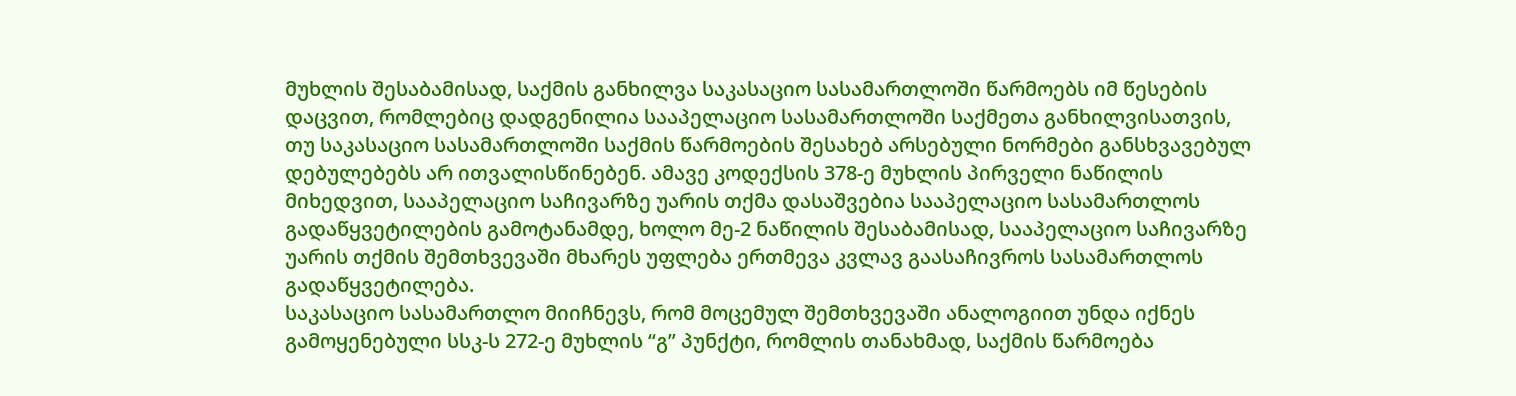მუხლის შესაბამისად, საქმის განხილვა საკასაციო სასამართლოში წარმოებს იმ წესების დაცვით, რომლებიც დადგენილია სააპელაციო სასამართლოში საქმეთა განხილვისათვის, თუ საკასაციო სასამართლოში საქმის წარმოების შესახებ არსებული ნორმები განსხვავებულ დებულებებს არ ითვალისწინებენ. ამავე კოდექსის 378-ე მუხლის პირველი ნაწილის მიხედვით, სააპელაციო საჩივარზე უარის თქმა დასაშვებია სააპელაციო სასამართლოს გადაწყვეტილების გამოტანამდე, ხოლო მე-2 ნაწილის შესაბამისად, სააპელაციო საჩივარზე უარის თქმის შემთხვევაში მხარეს უფლება ერთმევა კვლავ გაასაჩივროს სასამართლოს გადაწყვეტილება.
საკასაციო სასამართლო მიიჩნევს, რომ მოცემულ შემთხვევაში ანალოგიით უნდა იქნეს გამოყენებული სსკ-ს 272-ე მუხლის “გ” პუნქტი, რომლის თანახმად, საქმის წარმოება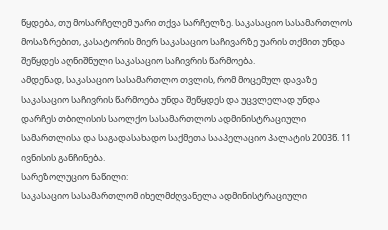წყდება, თუ მოსარჩელემ უარი თქვა სარჩელზე. საკასაციო სასამართლოს მოსაზრებით, კასატორის მიერ საკასაციო საჩივარზე უარის თქმით უნდა შეწყდეს აღნიშნული საკასაციო საჩივრის წარმოება.
ამდენად, საკასაციო სასამართლო თვლის, რომ მოცემულ დავაზე საკასაციო საჩივრის წარმოება უნდა შეწყდეს და უცვლელად უნდა დარჩეს თბილისის საოლქო სასამართლოს ადმინისტრაციული სამართლისა და საგადასახადო საქმეთა სააპელაციო პალატის 2003წ. 11 ივნისის განჩინება.
სარეზოლუციო ნაწილი:
საკასაციო სასამართლომ იხელმძღვანელა ადმინისტრაციული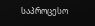საპროცესო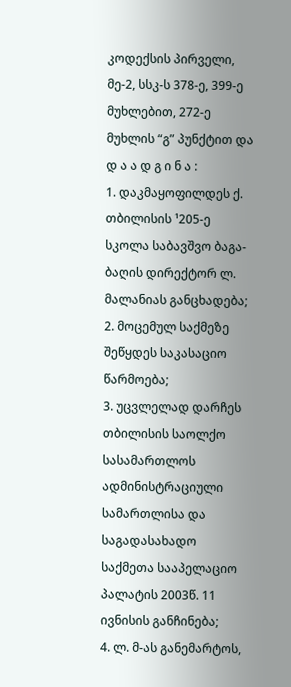კოდექსის პირველი, მე-2, სსკ-ს 378-ე, 399-ე მუხლებით, 272-ე მუხლის “გ” პუნქტით და
დ ა ა დ გ ი ნ ა :
1. დაკმაყოფილდეს ქ. თბილისის ¹205-ე სკოლა საბავშვო ბაგა-ბაღის დირექტორ ლ. მალანიას განცხადება;
2. მოცემულ საქმეზე შეწყდეს საკასაციო წარმოება;
3. უცვლელად დარჩეს თბილისის საოლქო სასამართლოს ადმინისტრაციული სამართლისა და საგადასახადო საქმეთა სააპელაციო პალატის 2003წ. 11 ივნისის განჩინება;
4. ლ. მ-ას განემარტოს,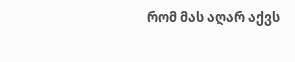რომ მას აღარ აქვს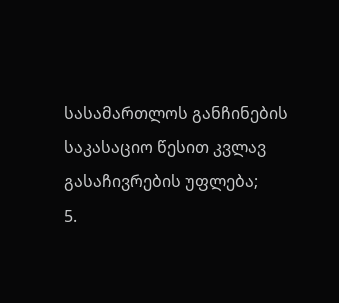სასამართლოს განჩინების საკასაციო წესით კვლავ გასაჩივრების უფლება;
5.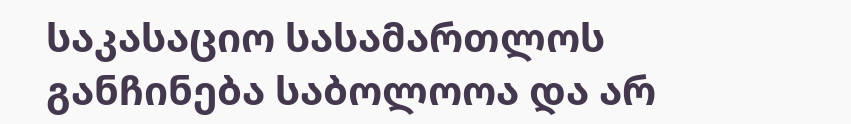საკასაციო სასამართლოს განჩინება საბოლოოა და არ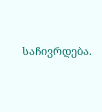საჩივრდება.